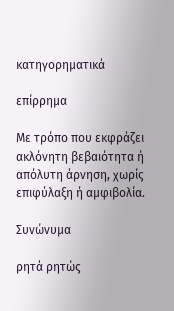κατηγορηματικά

επίρρημα

Με τρόπο που εκφράζει ακλόνητη βεβαιότητα ή απόλυτη άρνηση, χωρίς επιφύλαξη ή αμφιβολία.

Συνώνυμα

ρητά ρητώς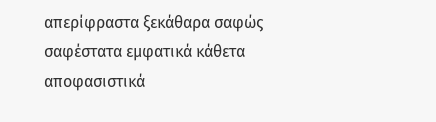απερίφραστα ξεκάθαρα σαφώς σαφέστατα εμφατικά κάθετα αποφασιστικά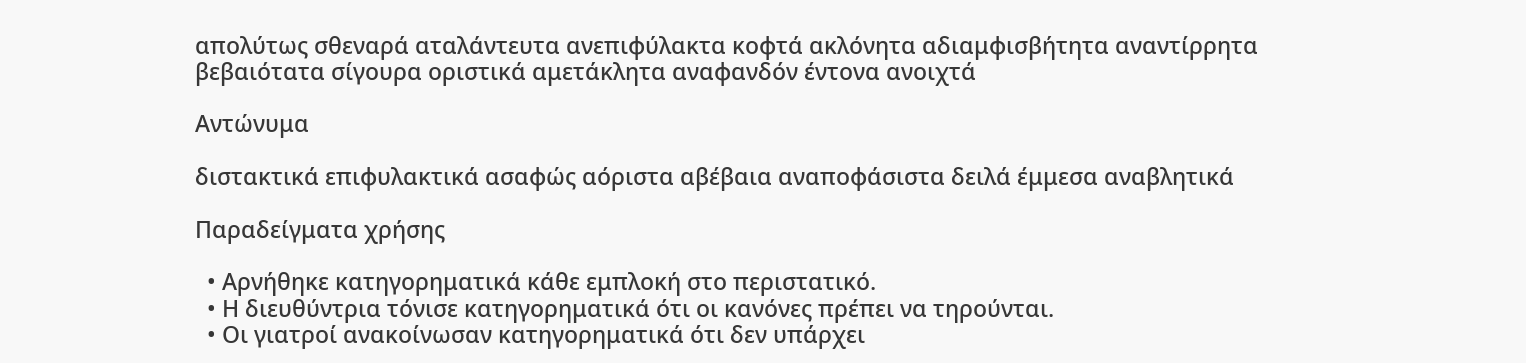απολύτως σθεναρά αταλάντευτα ανεπιφύλακτα κοφτά ακλόνητα αδιαμφισβήτητα αναντίρρητα βεβαιότατα σίγουρα οριστικά αμετάκλητα αναφανδόν έντονα ανοιχτά

Αντώνυμα

διστακτικά επιφυλακτικά ασαφώς αόριστα αβέβαια αναποφάσιστα δειλά έμμεσα αναβλητικά

Παραδείγματα χρήσης

  • Αρνήθηκε κατηγορηματικά κάθε εμπλοκή στο περιστατικό.
  • Η διευθύντρια τόνισε κατηγορηματικά ότι οι κανόνες πρέπει να τηρούνται.
  • Οι γιατροί ανακοίνωσαν κατηγορηματικά ότι δεν υπάρχει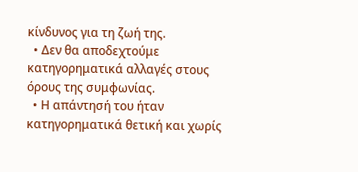κίνδυνος για τη ζωή της.
  • Δεν θα αποδεχτούμε κατηγορηματικά αλλαγές στους όρους της συμφωνίας.
  • Η απάντησή του ήταν κατηγορηματικά θετική και χωρίς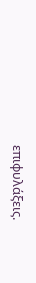επιφυλάξεις.